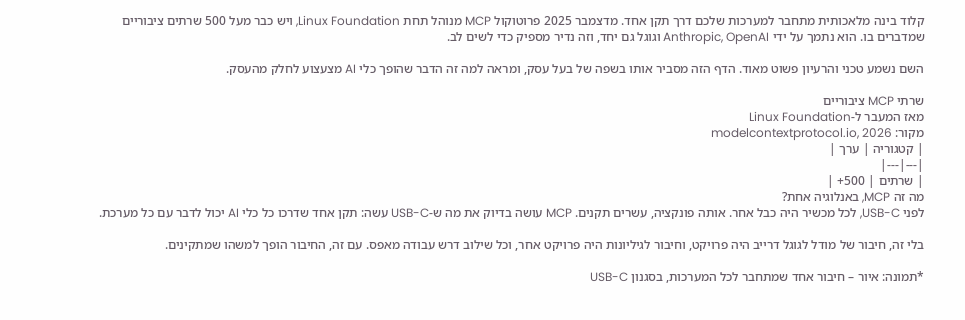קלוד בינה מלאכותית מתחבר למערכות שלכם דרך תקן אחד. מדצמבר 2025 פרוטוקול MCP מנוהל תחת Linux Foundation, ויש כבר מעל 500 שרתים ציבוריים שמדברים בו. הוא נתמך על ידי Anthropic, OpenAI וגוגל גם יחד, וזה נדיר מספיק כדי לשים לב.

השם נשמע טכני והרעיון פשוט מאוד. הדף הזה מסביר אותו בשפה של בעל עסק, ומראה למה זה הדבר שהופך כלי AI מצעצוע לחלק מהעסק.

שרתי MCP ציבוריים
מאז המעבר ל-Linux Foundation
מקור: modelcontextprotocol.io, 2026
| קטגוריה | ערך |
|---|---|
| שרתים | 500+ |
מה זה MCP, באנלוגיה אחת?
לפני USB-C, לכל מכשיר היה כבל אחר. אותה פונקציה, עשרים תקנים. MCP עושה בדיוק את מה ש-USB-C עשה: תקן אחד שדרכו כל כלי AI יכול לדבר עם כל מערכת.

בלי זה, חיבור של מודל לגוגל דרייב היה פרויקט, וחיבור לגיליונות היה פרויקט אחר, וכל שילוב דרש עבודה מאפס. עם זה, החיבור הופך למשהו שמתקינים.

*תמונה: איור – חיבור אחד שמתחבר לכל המערכות, בסגנון USB-C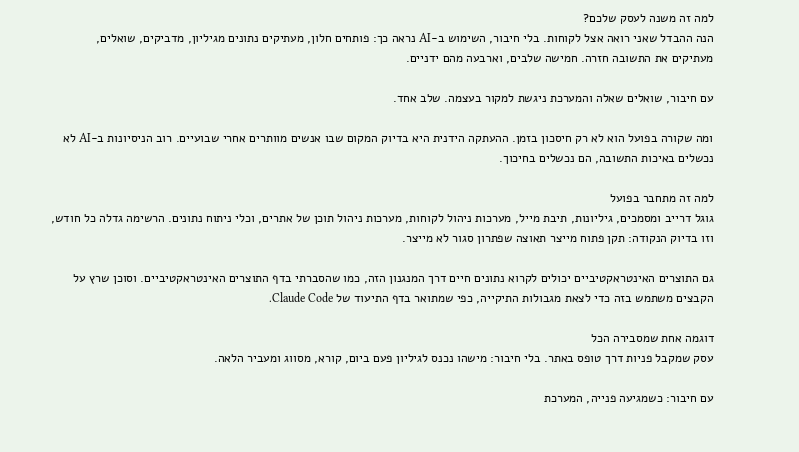למה זה משנה לעסק שלכם?
הנה ההבדל שאני רואה אצל לקוחות. בלי חיבור, השימוש ב-AI נראה כך: פותחים חלון, מעתיקים נתונים מגיליון, מדביקים, שואלים, מעתיקים את התשובה חזרה. חמישה שלבים, וארבעה מהם ידניים.

עם חיבור, שואלים שאלה והמערכת ניגשת למקור בעצמה. שלב אחד.

ומה שקורה בפועל הוא לא רק חיסכון בזמן. ההעתקה הידנית היא בדיוק המקום שבו אנשים מוותרים אחרי שבועיים. רוב הניסיונות ב-AI לא נכשלים באיכות התשובה, הם נכשלים בחיכוך.

למה זה מתחבר בפועל
גוגל דרייב ומסמכים, גיליונות, תיבת מייל, מערכות ניהול לקוחות, מערכות ניהול תוכן של אתרים, וכלי ניתוח נתונים. הרשימה גדלה כל חודש, וזו בדיוק הנקודה: תקן פתוח מייצר תאוצה שפתרון סגור לא מייצר.

גם התוצרים האינטראקטיביים יכולים לקרוא נתונים חיים דרך המנגנון הזה, כמו שהסברתי בדף התוצרים האינטראקטיביים. וסוכן שרץ על הקבצים משתמש בזה כדי לצאת מגבולות התיקייה, כפי שמתואר בדף התיעוד של Claude Code.

דוגמה אחת שמסבירה הכל
עסק שמקבל פניות דרך טופס באתר. בלי חיבור: מישהו נכנס לגיליון פעם ביום, קורא, מסווג ומעביר הלאה.

עם חיבור: כשמגיעה פנייה, המערכת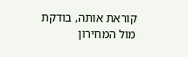קוראת אותה, בודקת מול המחירון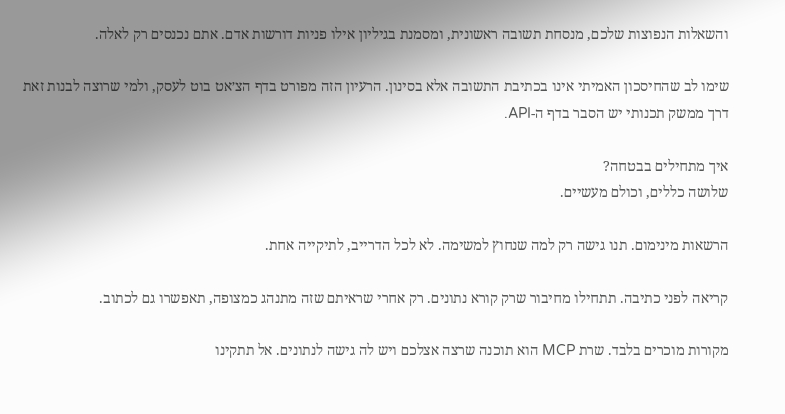והשאלות הנפוצות שלכם, מנסחת תשובה ראשונית, ומסמנת בגיליון אילו פניות דורשות אדם. אתם נכנסים רק לאלה.

שימו לב שהחיסכון האמיתי אינו בכתיבת התשובה אלא בסינון. הרעיון הזה מפורט בדף הצ׳אט בוט לעסק, ולמי שרוצה לבנות זאת דרך ממשק תכנותי יש הסבר בדף ה-API.

איך מתחילים בבטחה?
שלושה כללים, וכולם מעשיים.

הרשאות מינימום. תנו גישה רק למה שנחוץ למשימה. לא לכל הדרייב, לתיקייה אחת.

קריאה לפני כתיבה. תתחילו מחיבור שרק קורא נתונים. רק אחרי שראיתם שזה מתנהג כמצופה, תאפשרו גם לכתוב.

מקורות מוכרים בלבד. שרת MCP הוא תוכנה שרצה אצלכם ויש לה גישה לנתונים. אל תתקינו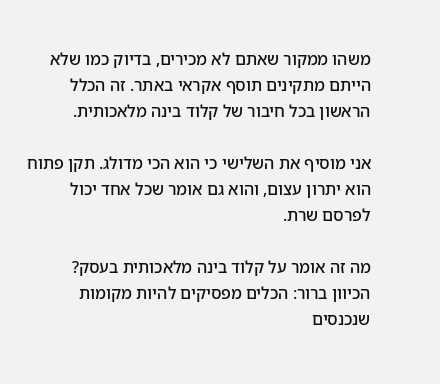משהו ממקור שאתם לא מכירים, בדיוק כמו שלא הייתם מתקינים תוסף אקראי באתר. זה הכלל הראשון בכל חיבור של קלוד בינה מלאכותית.

אני מוסיף את השלישי כי הוא הכי מדולג. תקן פתוח הוא יתרון עצום, והוא גם אומר שכל אחד יכול לפרסם שרת.

מה זה אומר על קלוד בינה מלאכותית בעסק?
הכיוון ברור: הכלים מפסיקים להיות מקומות שנכנסים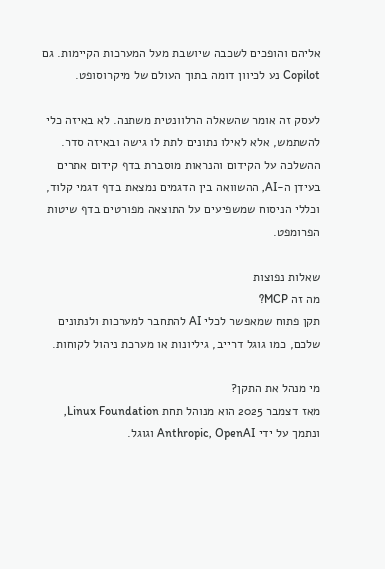אליהם והופכים לשכבה שיושבת מעל המערכות הקיימות. גם Copilot נע לכיוון דומה בתוך העולם של מיקרוסופט.

לעסק זה אומר שהשאלה הרלוונטית משתנה. לא באיזה כלי להשתמש, אלא לאילו נתונים לתת לו גישה ובאיזה סדר. ההשלכה על הקידום והנראות מוסברת בדף קידום אתרים בעידן ה-AI, ההשוואה בין הדגמים נמצאת בדף דגמי קלוד, וכללי הניסוח שמשפיעים על התוצאה מפורטים בדף שיטות הפרומפט.

שאלות נפוצות
מה זה MCP?
תקן פתוח שמאפשר לכלי AI להתחבר למערכות ולנתונים שלכם, כמו גוגל דרייב, גיליונות או מערכת ניהול לקוחות.

מי מנהל את התקן?
מאז דצמבר 2025 הוא מנוהל תחת Linux Foundation, ונתמך על ידי Anthropic, OpenAI וגוגל.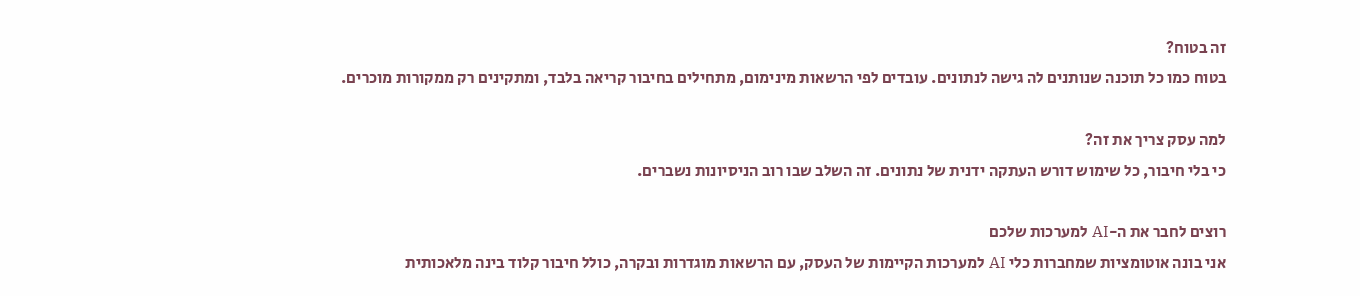זה בטוח?
בטוח כמו כל תוכנה שנותנים לה גישה לנתונים. עובדים לפי הרשאות מינימום, מתחילים בחיבור קריאה בלבד, ומתקינים רק ממקורות מוכרים.

למה עסק צריך את זה?
כי בלי חיבור, כל שימוש דורש העתקה ידנית של נתונים. זה השלב שבו רוב הניסיונות נשברים.

רוצים לחבר את ה-AI למערכות שלכם
אני בונה אוטומציות שמחברות כלי AI למערכות הקיימות של העסק, עם הרשאות מוגדרות ובקרה, כולל חיבור קלוד בינה מלאכותית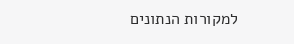למקורות הנתונים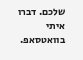שלכם. דברו איתי בוואטסאפ.